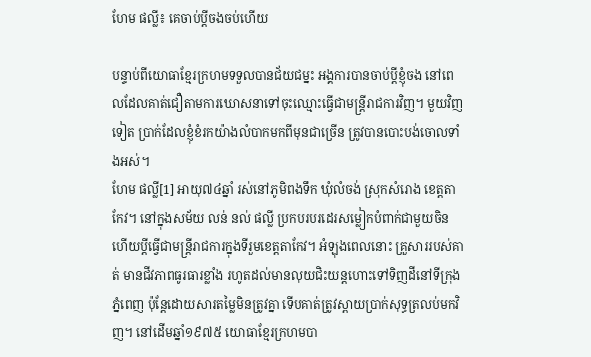ហែម ផល្លី៖ គេចាប់ប្ដីចងចប់ហើយ

បន្ទាប់ពីយោធាខ្មែរក្រហមទទួលបានជ័យជម្នះ អង្គការបានចាប់ប្ដីខ្ញុំចង នៅពេលដែលគាត់ជឿតាមការឃោសនាទៅចុះឈ្មោះធ្វើជាមន្ត្រីរាជការវិញ។ មួយវិញទៀត ប្រាក់ដែលខ្ញុំខំរកយ៉ាងលំបាកមកពីមុនជាច្រើន ត្រូវបានបោះបង់ចោលទាំងអស់។
ហែម ផល្លី[1] អាយុ៧៤ឆ្នាំ រស់នៅភូមិពងទឹក ឃុំលំចង់ ស្រុកសំរោង ខេត្តតាកែវ។ នៅក្នុងសម័យ លន់ នល់ ផល្លី ប្រកបរបរដេរសម្លៀកបំពាក់ជាមួយចិន ហើយប្ដីធ្វើជាមន្ត្រីរាជការក្នុងទីរួមខេត្តតាកែវ។ អំឡុងពេលនោះ គ្រួសាររបស់គាត់ មានជីវភាពធូរធារខ្លាំង រហូតដល់មានលុយជិះយន្តហោះទៅទិញដីនៅទីក្រុងភ្នំពេញ ប៉ុន្តែដោយសារតម្លៃមិនត្រូវគ្នា ទើបគាត់ត្រូវស្ពាយប្រាក់សុទ្ធត្រលប់មកវិញ។ នៅដើមឆ្នាំ១៩៧៥ យោធាខ្មែរក្រហមបា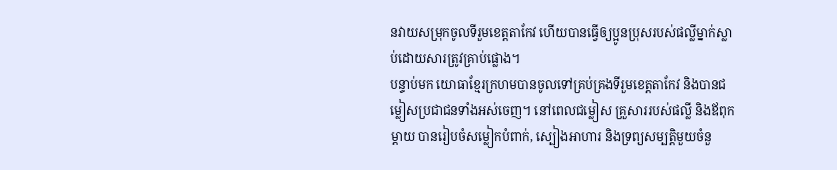នវាយសម្រុកចូលទីរួមខេត្តតាកែវ ហើយបានធ្វើឲ្យប្អូនប្រុសរបស់ផល្លីម្នាក់ស្លាប់ដោយសារត្រូវគ្រាប់ផ្លោង។
បន្ទាប់មក យោធាខ្មែរក្រហមបានចូលទៅគ្រប់គ្រងទីរួមខេត្តតាកែវ និងបានជម្លៀសប្រជាជនទាំងអស់ចេញ។ នៅពេលជម្លៀស គ្រួសាររបស់ផល្លី និងឪពុកម្ដាយ បានរៀបចំសម្លៀកបំពាក់, ស្បៀងអាហារ និងទ្រព្យសម្បត្តិមួយចំនួ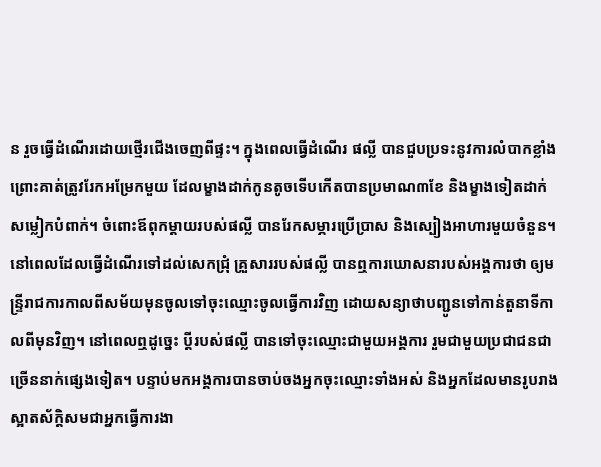ន រួចធ្វើដំណើរដោយថ្មើរជើងចេញពីផ្ទះ។ ក្នុងពេលធ្វើដំណើរ ផល្លី បានជួបប្រទះនូវការលំបាកខ្លាំង ព្រោះគាត់ត្រូវរែកអម្រែកមួយ ដែលម្ខាងដាក់កូនតូចទើបកើតបានប្រមាណ៣ខែ និងម្ខាងទៀតដាក់សម្លៀកបំពាក់។ ចំពោះឪពុកម្ដាយរបស់ផល្លី បានរែកសម្ភារប្រើប្រាស និងស្បៀងអាហារមួយចំនួន។
នៅពេលដែលធ្វើដំណើរទៅដល់សេកជ្រុំ គ្រួសាររបស់ផល្លី បានឮការឃោសនារបស់អង្គការថា ឲ្យមន្ទ្រីរាជការកាលពីសម័យមុនចូលទៅចុះឈ្មោះចូលធ្វើការវិញ ដោយសន្យាថាបញ្ជូនទៅកាន់តួនាទីកាលពីមុនវិញ។ នៅពេលឮដូច្នេះ ប្ដីរបស់ផល្លី បានទៅចុះឈ្មោះជាមួយអង្គការ រួមជាមួយប្រជាជនជាច្រើននាក់ផ្សេងទៀត។ បន្ទាប់មកអង្គការបានចាប់ចងអ្នកចុះឈ្មោះទាំងអស់ និងអ្នកដែលមានរូបរាងស្អាតស័ក្ដិសមជាអ្នកធ្វើការងា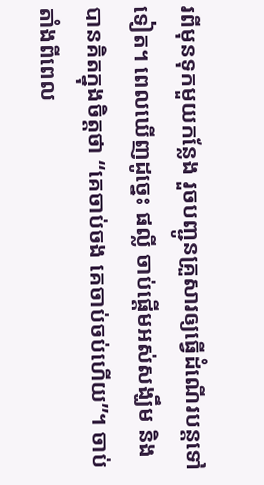រពីមុនទុកមួយកន្លែង រួចបញ្ជូនគ្រួសារឲ្យធ្វើដំណើរបន្តទៅទៀត។ ពេលឃើញដូច្នេះ ផល្លី ចាប់ផ្ដើមអស់សង្ឃឹម និងបានគិតក្នុងចិត្តថា “គេចាប់ចង គេចាប់ចប់ហើយ”។ ចាប់តាំងពីពេល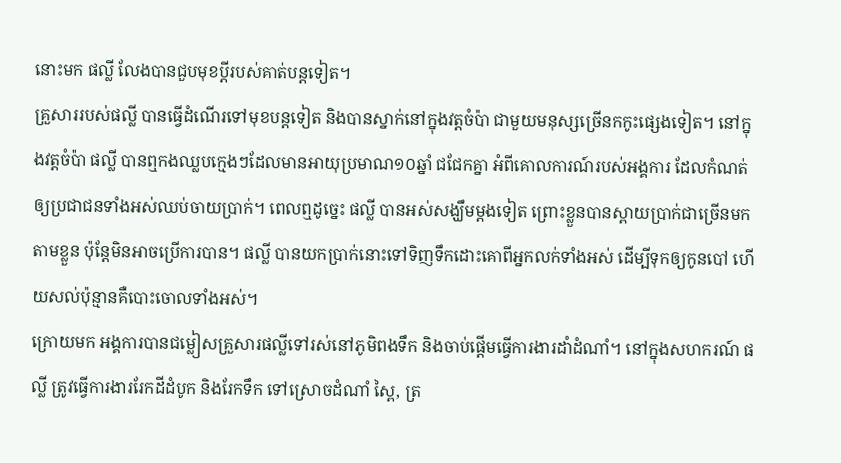នោះមក ផល្លី លែងបានជួបមុខប្ដីរបស់គាត់បន្តទៀត។
គ្រួសាររបស់ផល្លី បានធ្វើដំណើរទៅមុខបន្តទៀត និងបានស្នាក់នៅក្នុងវត្តចំប៉ា ជាមួយមនុស្សច្រើនកកូះផ្សេងទៀត។ នៅក្នុងវត្តចំប៉ា ផល្លី បានឮកងឈ្លបក្មេងៗដែលមានអាយុប្រមាណ១០ឆ្នាំ ជជែកគ្នា អំពីគោលការណ៍របស់អង្គការ ដែលកំណត់ឲ្យប្រជាជនទាំងអស់ឈប់ចាយប្រាក់។ ពេលឮដូច្នេះ ផល្លី បានអស់សង្ឃឹមម្ដងទៀត ព្រោះខ្លួនបានស្ពាយប្រាក់ជាច្រើនមកតាមខ្លួន ប៉ុន្តែមិនអាចប្រើការបាន។ ផល្លី បានយកប្រាក់នោះទៅទិញទឹកដោះគោពីអ្នកលក់ទាំងអស់ ដើម្បីទុកឲ្យកូនបៅ ហើយសល់ប៉ុន្មានគឺបោះចោលទាំងអស់។
ក្រោយមក អង្គការបានជម្លៀសគ្រួសារផល្លីទៅរស់នៅភូមិពងទឹក និងចាប់ផ្ដើមធ្វើការងារដាំដំណាំ។ នៅក្នុងសហករណ៍ ផល្លី ត្រូវធ្វើការងាររែកដីដំបូក និងរែកទឹក ទៅស្រោចដំណាំ ស្ពៃ, ត្រ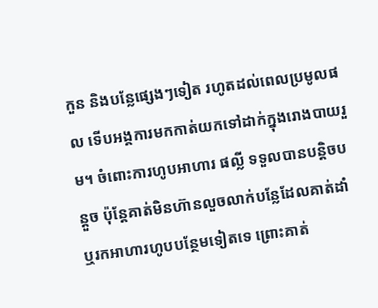កួន និងបន្លែផ្សេងៗទៀត រហូតដល់ពេលប្រមូលផល ទើបអង្គការមកកាត់យកទៅដាក់ក្នុងរោងបាយរួម។ ចំពោះការហូបអាហារ ផល្លី ទទួលបានបន្តិចបន្តួច ប៉ុន្តែគាត់មិនហ៊ានលួចលាក់បន្លែដែលគាត់ដាំ ឬរកអាហារហូបបន្ថែមទៀតទេ ព្រោះគាត់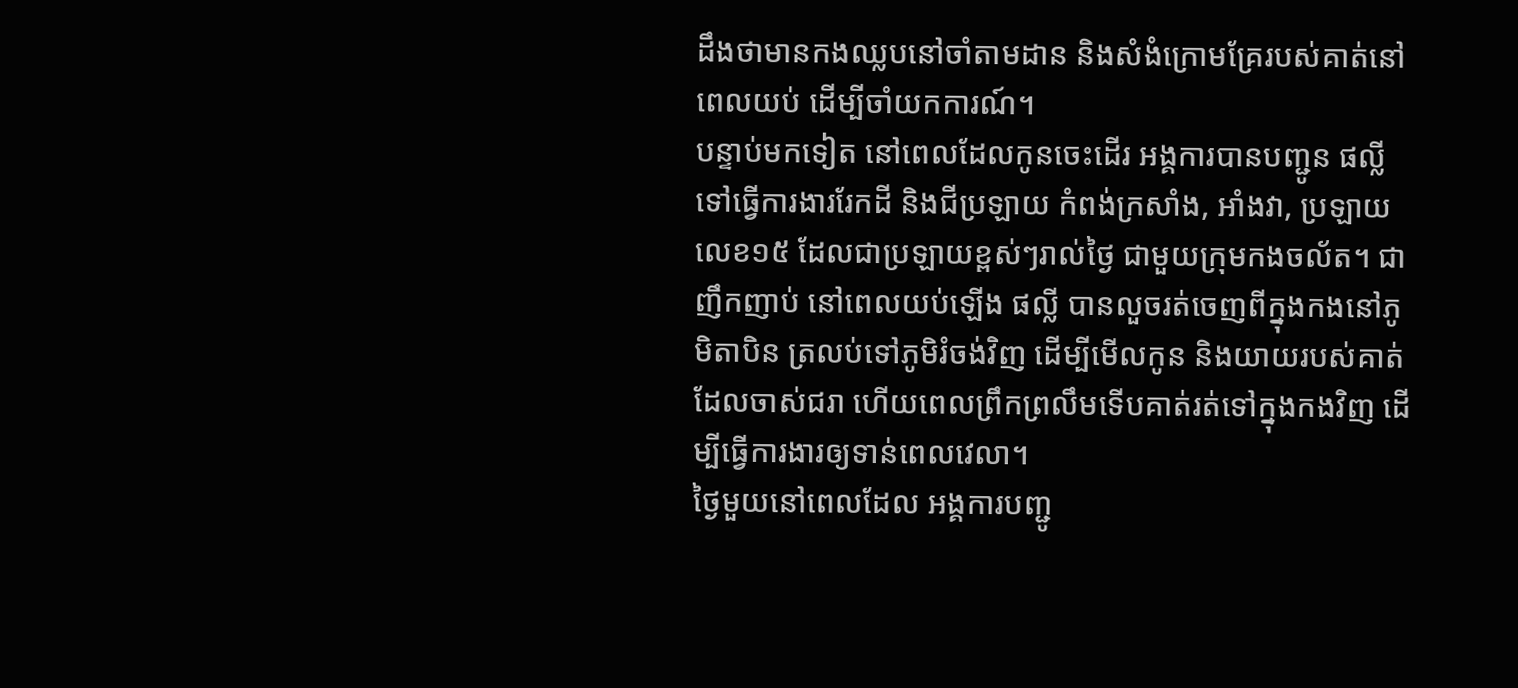ដឹងថាមានកងឈ្លបនៅចាំតាមដាន និងសំងំក្រោមគ្រែរបស់គាត់នៅពេលយប់ ដើម្បីចាំយកការណ៍។
បន្ទាប់មកទៀត នៅពេលដែលកូនចេះដើរ អង្គការបានបញ្ជូន ផល្លី ទៅធ្វើការងាររែកដី និងជីប្រឡាយ កំពង់ក្រសាំង, អាំងវា, ប្រឡាយលេខ១៥ ដែលជាប្រឡាយខ្ពស់ៗរាល់ថ្ងៃ ជាមួយក្រុមកងចល័ត។ ជាញឹកញាប់ នៅពេលយប់ឡើង ផល្លី បានលួចរត់ចេញពីក្នុងកងនៅភូមិតាបិន ត្រលប់ទៅភូមិរំចង់វិញ ដើម្បីមើលកូន និងយាយរបស់គាត់ដែលចាស់ជរា ហើយពេលព្រឹកព្រលឹមទើបគាត់រត់ទៅក្នុងកងវិញ ដើម្បីធ្វើការងារឲ្យទាន់ពេលវេលា។
ថ្ងៃមួយនៅពេលដែល អង្គការបញ្ជូ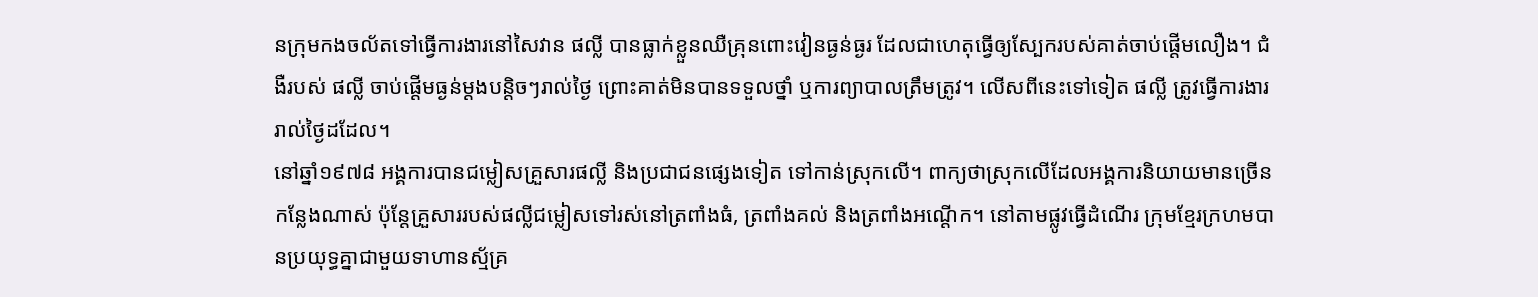នក្រុមកងចល័តទៅធ្វើការងារនៅសៃវាន ផល្លី បានធ្លាក់ខ្លួនឈឺគ្រុនពោះវៀនធ្ងន់ធ្ងរ ដែលជាហេតុធ្វើឲ្យស្បែករបស់គាត់ចាប់ផ្ដើមលឿង។ ជំងឺរបស់ ផល្លី ចាប់ផ្ដើមធ្ងន់ម្ដងបន្តិចៗរាល់ថ្ងៃ ព្រោះគាត់មិនបានទទួលថ្នាំ ឬការព្យាបាលត្រឹមត្រូវ។ លើសពីនេះទៅទៀត ផល្លី ត្រូវធ្វើការងាររាល់ថ្ងៃដដែល។
នៅឆ្នាំ១៩៧៨ អង្គការបានជម្លៀសគ្រួសារផល្លី និងប្រជាជនផ្សេងទៀត ទៅកាន់ស្រុកលើ។ ពាក្យថាស្រុកលើដែលអង្គការនិយាយមានច្រើនកន្លែងណាស់ ប៉ុន្តែគ្រួសាររបស់ផល្លីជម្លៀសទៅរស់នៅត្រពាំងធំ, ត្រពាំងគល់ និងត្រពាំងអណ្ដើក។ នៅតាមផ្លូវធ្វើដំណើរ ក្រុមខ្មែរក្រហមបានប្រយុទ្ធគ្នាជាមួយទាហានស្ម័គ្រ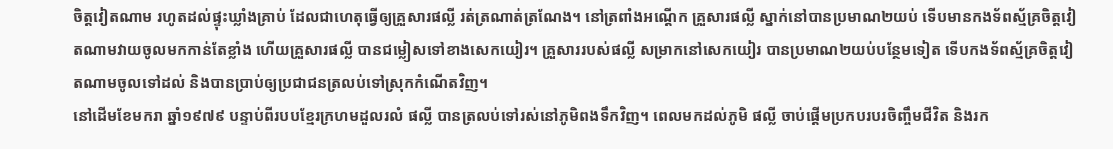ចិត្តវៀតណាម រហូតដល់ផ្ទុះឃ្លាំងគ្រាប់ ដែលជាហេតុធ្វើឲ្យគ្រួសារផល្លី រត់ត្រណាត់ត្រណែង។ នៅត្រពាំងអណ្ដើក គ្រួសារផល្លី ស្នាក់នៅបានប្រមាណ២យប់ ទើបមានកងទ័ពស្ម័គ្រចិត្តវៀតណាមវាយចូលមកកាន់តែខ្លាំង ហើយគ្រួសារផល្លី បានជម្លៀសទៅខាងសេកយៀរ។ គ្រួសាររបស់ផល្លី សម្រាកនៅសេកយៀរ បានប្រមាណ២យប់បន្ថែមទៀត ទើបកងទ័ពស្ម័គ្រចិត្តវៀតណាមចូលទៅដល់ និងបានប្រាប់ឲ្យប្រជាជនត្រលប់ទៅស្រុកកំណើតវិញ។
នៅដើមខែមករា ឆ្នាំ១៩៧៩ បន្ទាប់ពីរបបខ្មែរក្រហមដួលរលំ ផល្លី បានត្រលប់ទៅរស់នៅភូមិពងទឹកវិញ។ ពេលមកដល់ភូមិ ផល្លី ចាប់ផ្ដើមប្រកបរបរចិញ្ចឹមជីវិត និងរក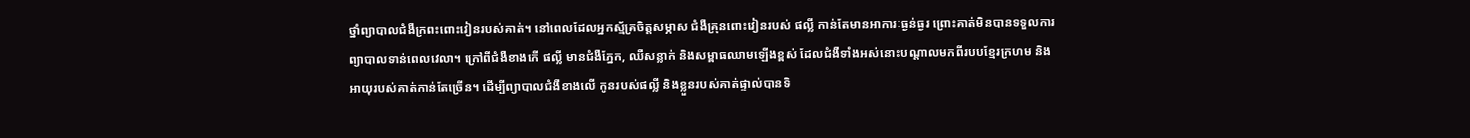ថ្នាំព្យាបាលជំងឺក្រពះពោះវៀនរបស់គាត់។ នៅពេលដែលអ្នកស្ម័គ្រចិត្តសម្ភាស ជំងឺគ្រុនពោះវៀនរបស់ ផល្លី កាន់តែមានអាការៈធ្ងន់ធ្ងរ ព្រោះគាត់មិនបានទទួលការព្យាបាលទាន់ពេលវេលា។ ក្រៅពីជំងឺខាងកើ ផល្លី មានជំងឺភ្នែក, ឈឺសន្លាក់ និងសម្ពាធឈាមឡើងខ្ពស់ ដែលជំងឺទាំងអស់នោះបណ្ដាលមកពីរបបខ្មែរក្រហម និងអាយុរបស់គាត់កាន់តែច្រើន។ ដើម្បីព្យាបាលជំងឺខាងលើ កូនរបស់ផល្លី និងខ្លួនរបស់គាត់ផ្ទាល់បានទិ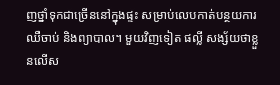ញថ្នាំទុកជាច្រើននៅក្នុងផ្ទះ សម្រាប់លេបកាត់បន្ថយការឈឺចាប់ និងព្យាបាល។ មួយវិញទៀត ផល្លី សង្ស័យថាខ្លួនលើស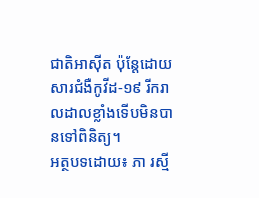ជាតិអាស៊ីត ប៉ុន្តែដោយសារជំងឺកូវីដ-១៩ រីករាលដាលខ្លាំងទើបមិនបានទៅពិនិត្យ។
អត្ថបទដោយ៖ ភា រស្មី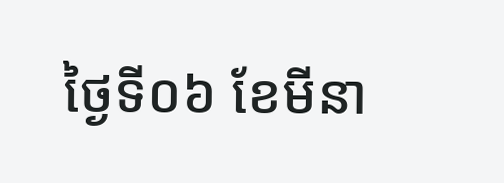ថ្ងៃទី០៦ ខែមីនា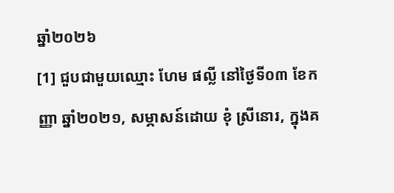ឆ្នាំ២០២៦
[1] ជួបជាមួយឈ្មោះ ហែម ផល្លី នៅថ្ងៃទី០៣ ខែកញ្ញា ឆ្នាំ២០២១, សម្ភាសន៍ដោយ ខុំ ស្រីនោរ, ក្នុងគ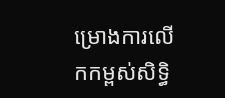ម្រោងការលើកកម្ពស់សិទ្ធិ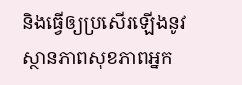និងធ្វើឲ្យប្រសើរឡើងនូវស្ថានភាពសុខភាពអ្នក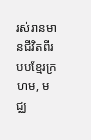រស់រានមានជីវិតពីរបបខ្មែរក្រហម, មជ្ឈ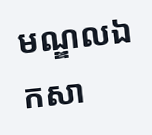មណ្ឌលឯកសា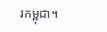រកម្ពុជា។